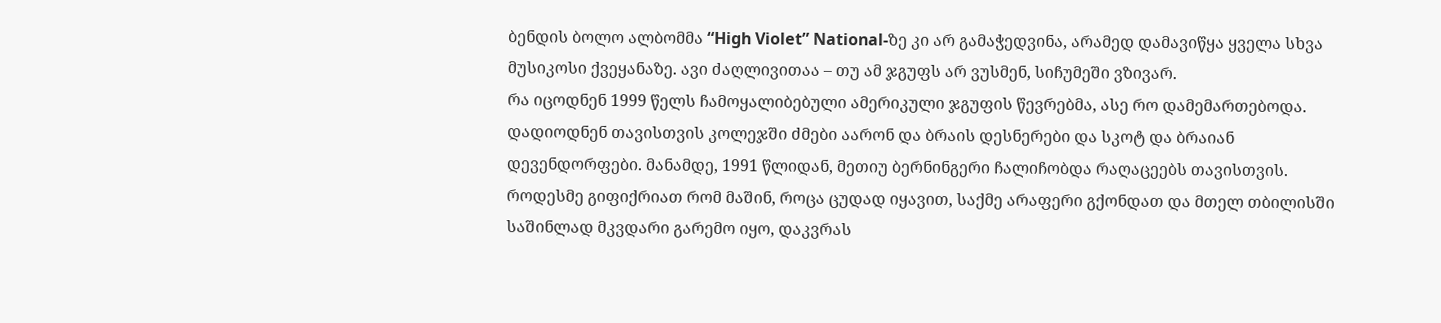ბენდის ბოლო ალბომმა “High Violet” National-ზე კი არ გამაჭედვინა, არამედ დამავიწყა ყველა სხვა მუსიკოსი ქვეყანაზე. ავი ძაღლივითაა – თუ ამ ჯგუფს არ ვუსმენ, სიჩუმეში ვზივარ.
რა იცოდნენ 1999 წელს ჩამოყალიბებული ამერიკული ჯგუფის წევრებმა, ასე რო დამემართებოდა. დადიოდნენ თავისთვის კოლეჯში ძმები აარონ და ბრაის დესნერები და სკოტ და ბრაიან დევენდორფები. მანამდე, 1991 წლიდან, მეთიუ ბერნინგერი ჩალიჩობდა რაღაცეებს თავისთვის.
როდესმე გიფიქრიათ რომ მაშინ, როცა ცუდად იყავით, საქმე არაფერი გქონდათ და მთელ თბილისში საშინლად მკვდარი გარემო იყო, დაკვრას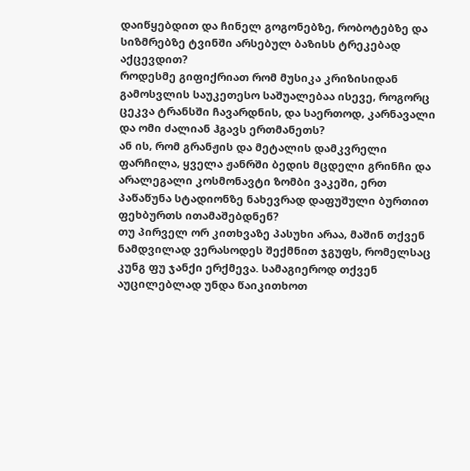დაიწყებდით და ჩინელ გოგონებზე, რობოტებზე და სიზმრებზე ტვინში არსებულ ბაზისს ტრეკებად აქცევდით?
როდესმე გიფიქრიათ რომ მუსიკა კრიზისიდან გამოსვლის საუკეთესო საშუალებაა ისევე, როგორც ცეკვა ტრანსში ჩავარდნის, და საერთოდ, კარნავალი და ომი ძალიან ჰგავს ერთმანეთს?
ან ის, რომ გრანჟის და მეტალის დამკვრელი ფარჩილა, ყველა ჟანრში ბედის მცდელი გრინჩი და არალეგალი კოსმონავტი ზომბი ვაკეში, ერთ პაწაწუნა სტადიონზე ნახევრად დაფუშული ბურთით ფეხბურთს ითამაშებდნენ?
თუ პირველ ორ კითხვაზე პასუხი არაა, მაშინ თქვენ ნამდვილად ვერასოდეს შექმნით ჯგუფს, რომელსაც კუნგ ფუ ჯანქი ერქმევა. სამაგიეროდ თქვენ აუცილებლად უნდა წაიკითხოთ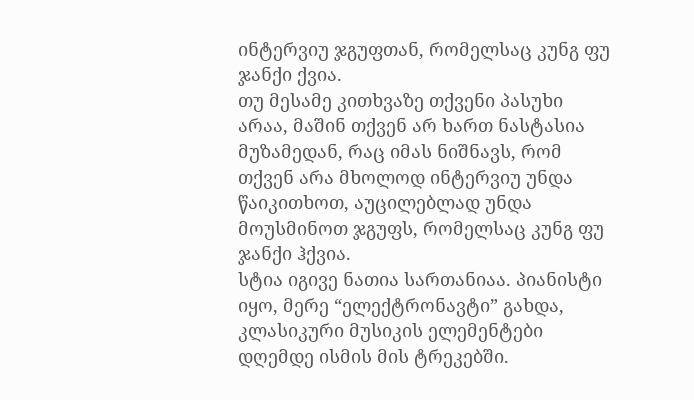ინტერვიუ ჯგუფთან, რომელსაც კუნგ ფუ ჯანქი ქვია.
თუ მესამე კითხვაზე თქვენი პასუხი არაა, მაშინ თქვენ არ ხართ ნასტასია მუზამედან, რაც იმას ნიშნავს, რომ თქვენ არა მხოლოდ ინტერვიუ უნდა წაიკითხოთ, აუცილებლად უნდა მოუსმინოთ ჯგუფს, რომელსაც კუნგ ფუ ჯანქი ჰქვია.
სტია იგივე ნათია სართანიაა. პიანისტი იყო, მერე “ელექტრონავტი” გახდა, კლასიკური მუსიკის ელემენტები დღემდე ისმის მის ტრეკებში.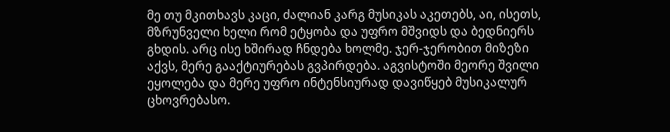მე თუ მკითხავს კაცი, ძალიან კარგ მუსიკას აკეთებს, აი, ისეთს, მზრუნველი ხელი რომ ეტყობა და უფრო მშვიდს და ბედნიერს გხდის. არც ისე ხშირად ჩნდება ხოლმე. ჯერ-ჯერობით მიზეზი აქვს, მერე გააქტიურებას გვპირდება. აგვისტოში მეორე შვილი ეყოლება და მერე უფრო ინტენსიურად დავიწყებ მუსიკალურ ცხოვრებასო.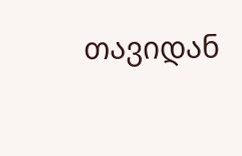თავიდან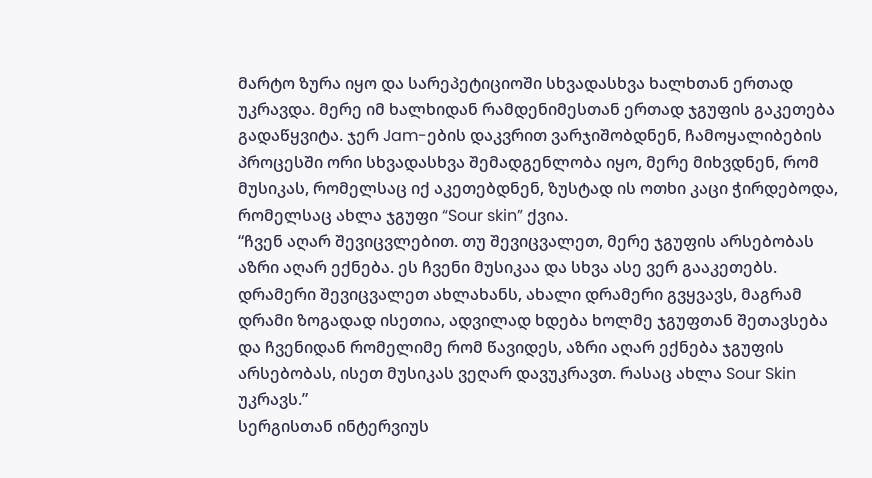მარტო ზურა იყო და სარეპეტიციოში სხვადასხვა ხალხთან ერთად უკრავდა. მერე იმ ხალხიდან რამდენიმესთან ერთად ჯგუფის გაკეთება გადაწყვიტა. ჯერ Jam-ების დაკვრით ვარჯიშობდნენ, ჩამოყალიბების პროცესში ორი სხვადასხვა შემადგენლობა იყო, მერე მიხვდნენ, რომ მუსიკას, რომელსაც იქ აკეთებდნენ, ზუსტად ის ოთხი კაცი ჭირდებოდა, რომელსაც ახლა ჯგუფი “Sour skin” ქვია.
“ჩვენ აღარ შევიცვლებით. თუ შევიცვალეთ, მერე ჯგუფის არსებობას აზრი აღარ ექნება. ეს ჩვენი მუსიკაა და სხვა ასე ვერ გააკეთებს. დრამერი შევიცვალეთ ახლახანს, ახალი დრამერი გვყვავს, მაგრამ დრამი ზოგადად ისეთია, ადვილად ხდება ხოლმე ჯგუფთან შეთავსება და ჩვენიდან რომელიმე რომ წავიდეს, აზრი აღარ ექნება ჯგუფის არსებობას, ისეთ მუსიკას ვეღარ დავუკრავთ. რასაც ახლა Sour Skin უკრავს.”
სერგისთან ინტერვიუს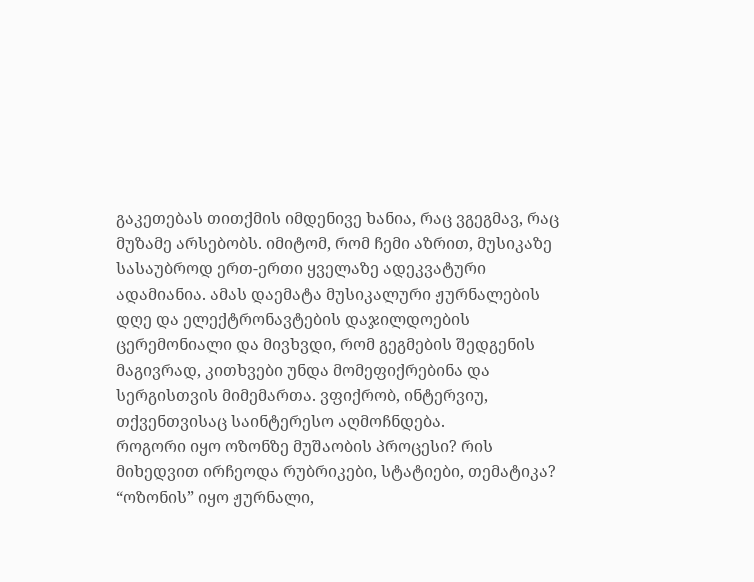გაკეთებას თითქმის იმდენივე ხანია, რაც ვგეგმავ, რაც მუზამე არსებობს. იმიტომ, რომ ჩემი აზრით, მუსიკაზე სასაუბროდ ერთ-ერთი ყველაზე ადეკვატური ადამიანია. ამას დაემატა მუსიკალური ჟურნალების დღე და ელექტრონავტების დაჯილდოების ცერემონიალი და მივხვდი, რომ გეგმების შედგენის მაგივრად, კითხვები უნდა მომეფიქრებინა და სერგისთვის მიმემართა. ვფიქრობ, ინტერვიუ, თქვენთვისაც საინტერესო აღმოჩნდება.
როგორი იყო ოზონზე მუშაობის პროცესი? რის მიხედვით ირჩეოდა რუბრიკები, სტატიები, თემატიკა?
“ოზონის” იყო ჟურნალი,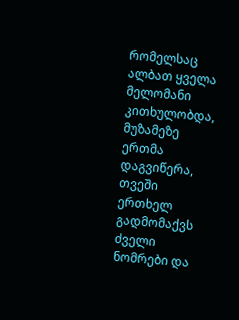რომელსაც ალბათ ყველა მელომანი კითხულობდა, მუზამეზე ერთმა დაგვიწერა, თვეში ერთხელ გადმომაქვს ძველი ნომრები და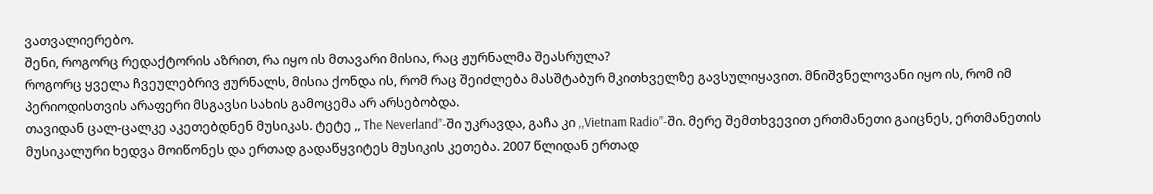ვათვალიერებო.
შენი, როგორც რედაქტორის აზრით, რა იყო ის მთავარი მისია, რაც ჟურნალმა შეასრულა?
როგორც ყველა ჩვეულებრივ ჟურნალს, მისია ქონდა ის, რომ რაც შეიძლება მასშტაბურ მკითხველზე გავსულიყავით. მნიშვნელოვანი იყო ის, რომ იმ პერიოდისთვის არაფერი მსგავსი სახის გამოცემა არ არსებობდა.
თავიდან ცალ-ცალკე აკეთებდნენ მუსიკას. ტეტე ,, The Neverland”-ში უკრავდა, გაჩა კი ,,Vietnam Radio’’-ში. მერე შემთხვევით ერთმანეთი გაიცნეს, ერთმანეთის მუსიკალური ხედვა მოიწონეს და ერთად გადაწყვიტეს მუსიკის კეთება. 2007 წლიდან ერთად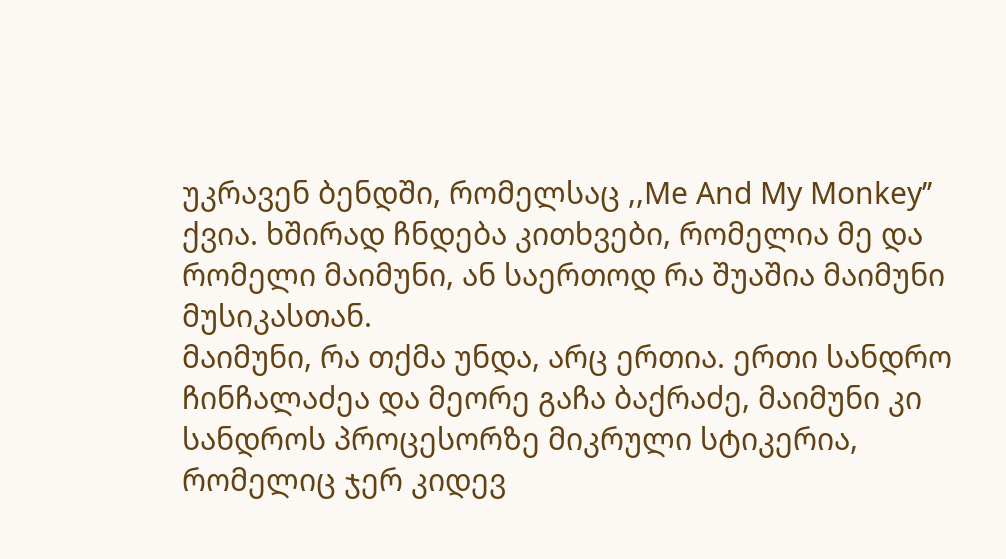უკრავენ ბენდში, რომელსაც ,,Me And My Monkey’’ ქვია. ხშირად ჩნდება კითხვები, რომელია მე და რომელი მაიმუნი, ან საერთოდ რა შუაშია მაიმუნი მუსიკასთან.
მაიმუნი, რა თქმა უნდა, არც ერთია. ერთი სანდრო ჩინჩალაძეა და მეორე გაჩა ბაქრაძე, მაიმუნი კი სანდროს პროცესორზე მიკრული სტიკერია, რომელიც ჯერ კიდევ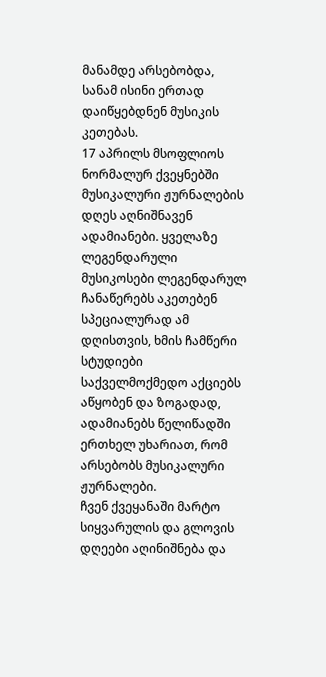მანამდე არსებობდა, სანამ ისინი ერთად დაიწყებდნენ მუსიკის კეთებას.
17 აპრილს მსოფლიოს ნორმალურ ქვეყნებში მუსიკალური ჟურნალების დღეს აღნიშნავენ ადამიანები. ყველაზე ლეგენდარული მუსიკოსები ლეგენდარულ ჩანაწერებს აკეთებენ სპეციალურად ამ დღისთვის, ხმის ჩამწერი სტუდიები საქველმოქმედო აქციებს აწყობენ და ზოგადად, ადამიანებს წელიწადში ერთხელ უხარიათ, რომ არსებობს მუსიკალური ჟურნალები.
ჩვენ ქვეყანაში მარტო სიყვარულის და გლოვის დღეები აღინიშნება და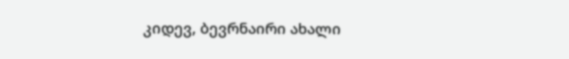კიდევ, ბევრნაირი ახალი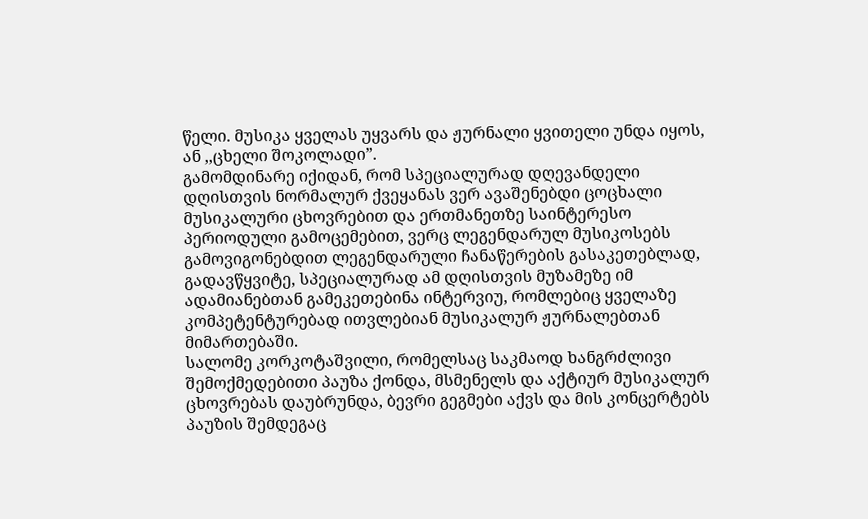წელი. მუსიკა ყველას უყვარს და ჟურნალი ყვითელი უნდა იყოს, ან ,,ცხელი შოკოლადი”.
გამომდინარე იქიდან, რომ სპეციალურად დღევანდელი დღისთვის ნორმალურ ქვეყანას ვერ ავაშენებდი ცოცხალი მუსიკალური ცხოვრებით და ერთმანეთზე საინტერესო პერიოდული გამოცემებით, ვერც ლეგენდარულ მუსიკოსებს გამოვიგონებდით ლეგენდარული ჩანაწერების გასაკეთებლად, გადავწყვიტე, სპეციალურად ამ დღისთვის მუზამეზე იმ ადამიანებთან გამეკეთებინა ინტერვიუ, რომლებიც ყველაზე კომპეტენტურებად ითვლებიან მუსიკალურ ჟურნალებთან მიმართებაში.
სალომე კორკოტაშვილი, რომელსაც საკმაოდ ხანგრძლივი შემოქმედებითი პაუზა ქონდა, მსმენელს და აქტიურ მუსიკალურ ცხოვრებას დაუბრუნდა, ბევრი გეგმები აქვს და მის კონცერტებს პაუზის შემდეგაც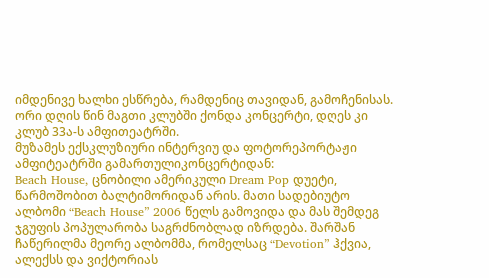იმდენივე ხალხი ესწრება, რამდენიც თავიდან, გამოჩენისას.
ორი დღის წინ მაგთი კლუბში ქონდა კონცერტი, დღეს კი კლუბ 33ა-ს ამფითეატრში.
მუზამეს ექსკლუზიური ინტერვიუ და ფოტორეპორტაჟი ამფიტეატრში გამართულიკონცერტიდან:
Beach House, ცნობილი ამერიკული Dream Pop დუეტი, წარმოშობით ბალტიმორიდან არის. მათი სადებიუტო ალბომი “Beach House” 2006 წელს გამოვიდა და მას შემდეგ ჯგუფის პოპულარობა საგრძნობლად იზრდება. შარშან ჩაწერილმა მეორე ალბომმა, რომელსაც “Devotion” ჰქვია, ალექსს და ვიქტორიას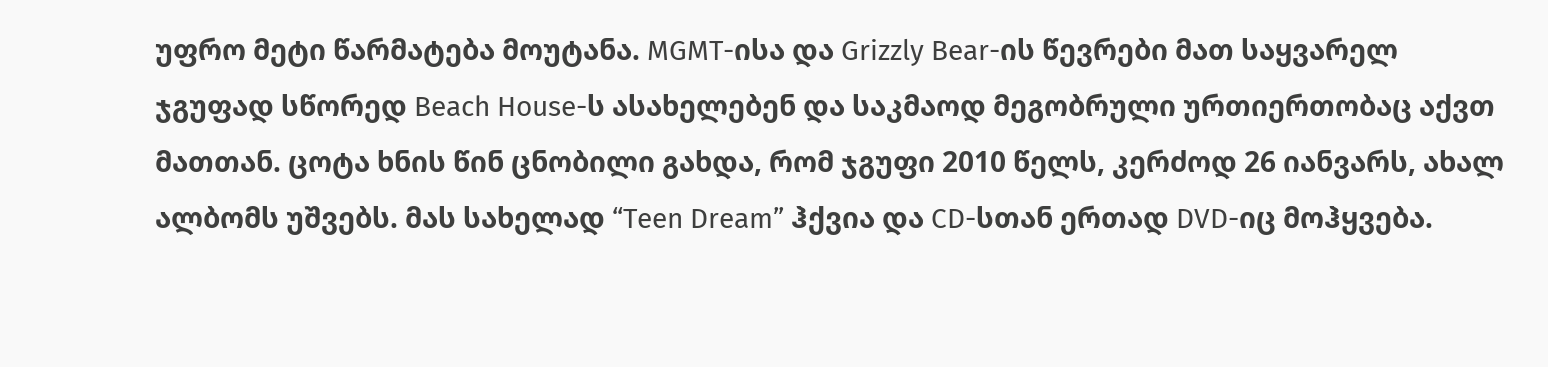უფრო მეტი წარმატება მოუტანა. MGMT-ისა და Grizzly Bear-ის წევრები მათ საყვარელ ჯგუფად სწორედ Beach House-ს ასახელებენ და საკმაოდ მეგობრული ურთიერთობაც აქვთ მათთან. ცოტა ხნის წინ ცნობილი გახდა, რომ ჯგუფი 2010 წელს, კერძოდ 26 იანვარს, ახალ ალბომს უშვებს. მას სახელად “Teen Dream” ჰქვია და CD-სთან ერთად DVD-იც მოჰყვება.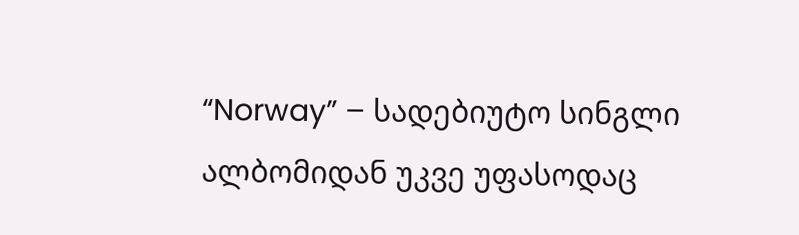“Norway” – სადებიუტო სინგლი ალბომიდან უკვე უფასოდაც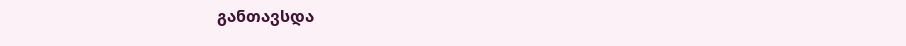განთავსდა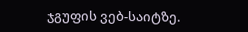ჯგუფის ვებ-საიტზე.